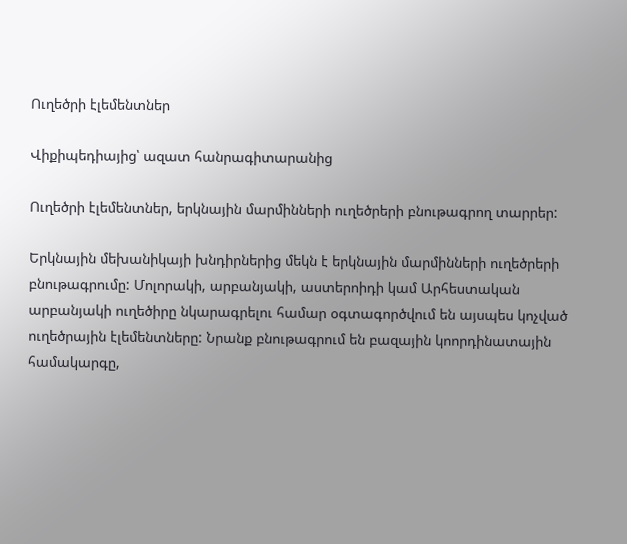Ուղեծրի էլեմենտներ

Վիքիպեդիայից՝ ազատ հանրագիտարանից

Ուղեծրի էլեմենտներ, երկնային մարմինների ուղեծրերի բնութագրող տարրեր:

Երկնային մեխանիկայի խնդիրներից մեկն է երկնային մարմինների ուղեծրերի բնութագրումը: Մոլորակի, արբանյակի, աստերոիդի կամ Արհեստական արբանյակի ուղեծիրը նկարագրելու համար օգտագործվում են այսպես կոչված ուղեծրային էլեմենտները: Նրանք բնութագրում են բազային կոորդինատային համակարգը,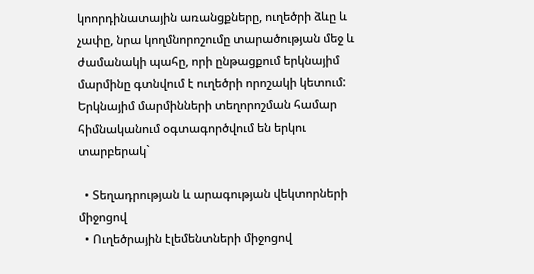կոորդինատային առանցքները, ուղեծրի ձևը և չափը, նրա կողմնորոշումը տարածության մեջ և ժամանակի պահը, որի ընթացքում երկնայիմ մարմինը գտնվում է ուղեծրի որոշակի կետում: Երկնայիմ մարմինների տեղորոշման համար հիմնականում օգտագործվում են երկու տարբերակ`

  • Տեղադրության և արագության վեկտորների միջոցով
  • Ուղեծրային էլեմենտների միջոցով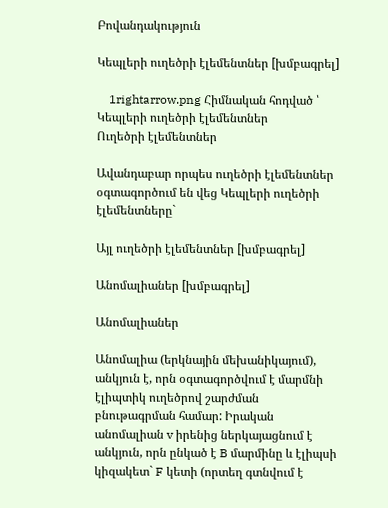Բովանդակություն

Կեպլերի ուղեծրի էլեմենտներ [խմբագրել]

    1rightarrow.png Հիմնական հոդված ՝ Կեպլերի ուղեծրի էլեմենտներ
Ուղեծրի էլեմենտներ

Ավանդաբար որպես ուղեծրի էլեմենտներ օգտագործում են վեց Կեպլերի ուղեծրի էլեմենտները`

Այլ ուղեծրի էլեմենտներ [խմբագրել]

Անոմալիաներ [խմբագրել]

Անոմալիաներ

Անոմալիա (երկնային մեխանիկայում), անկյուն է, որն օգտագործվում է մարմնի էլիպտիկ ուղեծրով շարժման բնութագրման համար: Իրական անոմալիան v իրենից ներկայացնում է անկյուն, որն ընկած է B մարմինը և էլիպսի կիզակետ` F կետի (որտեղ գտնվում է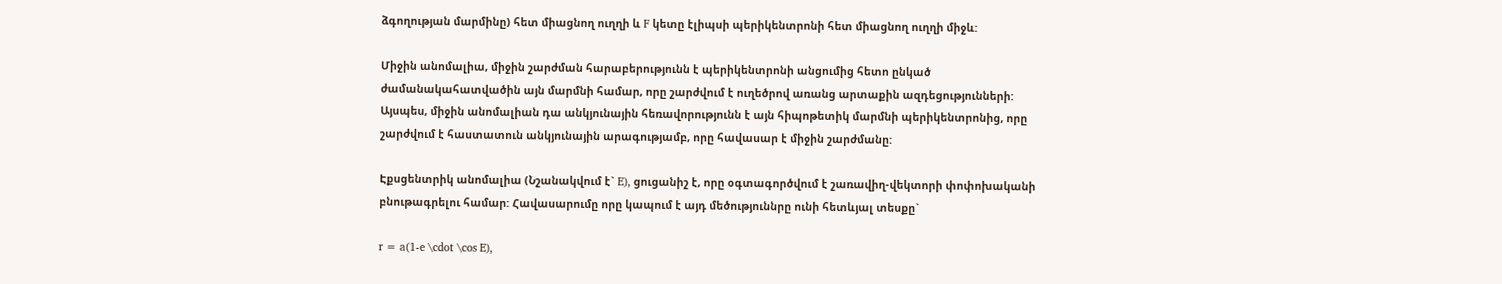ձգողության մարմինը) հետ միացնող ուղղի և F կետը էլիպսի պերիկենտրոնի հետ միացնող ուղղի միջև:

Միջին անոմալիա, միջին շարժման հարաբերությունն է պերիկենտրոնի անցումից հետո ընկած ժամանակահատվածին այն մարմնի համար, որը շարժվում է ուղեծրով առանց արտաքին ազդեցությունների: Այսպես, միջին անոմալիան դա անկյունային հեռավորությունն է այն հիպոթետիկ մարմնի պերիկենտրոնից, որը շարժվում է հաստատուն անկյունային արագությամբ, որը հավասար է միջին շարժմանը:

Էքսցենտրիկ անոմալիա (Նշանակվում է` E), ցուցանիշ է, որը օգտագործվում է շառավիղ-վեկտորի փոփոխականի բնութագրելու համար: Հավասարումը որը կապում է այդ մեծություննրը ունի հետևյալ տեսքը`

r = a(1-e \cdot \cos E),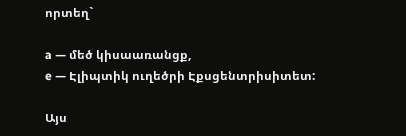որտեղ`

a — մեծ կիսաառանցք,
e — Էլիպտիկ ուղեծրի Էքսցենտրիսիտետ:

Այս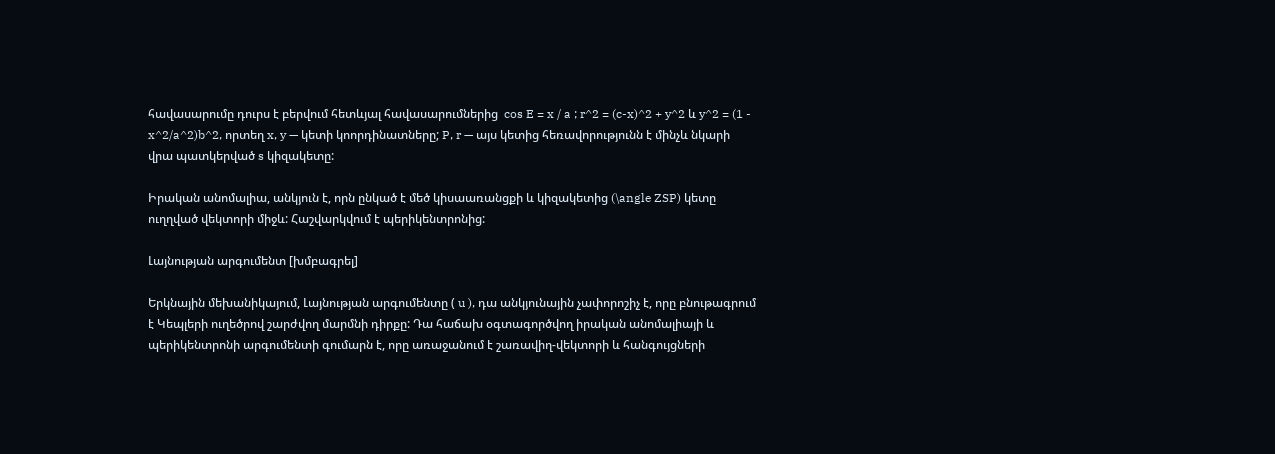հավասարումը դուրս է բերվում հետևյալ հավասարումներից  cos E = x / a ; r^2 = (c-x)^2 + y^2 և y^2 = (1 - x^2/a^2)b^2, որտեղ x, y — կետի կոորդինատները; P, r — այս կետից հեռավորությունն է մինչև նկարի վրա պատկերված s կիզակետը:

Իրական անոմալիա, անկյուն է, որն ընկած է մեծ կիսաառանցքի և կիզակետից (\angle ZSP) կետը ուղղված վեկտորի միջև: Հաշվարկվում է պերիկենտրոնից:

Լայնության արգումենտ [խմբագրել]

Երկնային մեխանիկայում, Լայնության արգումենտը ( u ), դա անկյունային չափորոշիչ է, որը բնութագրում է Կեպլերի ուղեծրով շարժվող մարմնի դիրքը: Դա հաճախ օգտագործվող իրական անոմալիայի և պերիկենտրոնի արգումենտի գումարն է, որը առաջանում է շառավիղ-վեկտորի և հանգույցների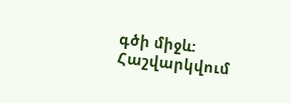գծի միջև: Հաշվարկվում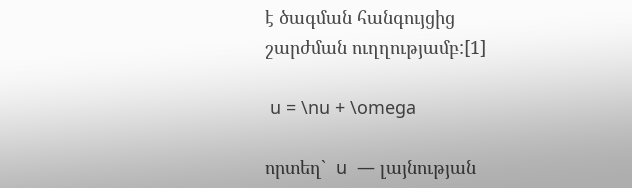է ծագման հանգույցից շարժման ուղղությամբ:[1]

 u = \nu + \omega

որտեղ`  u  — լայնության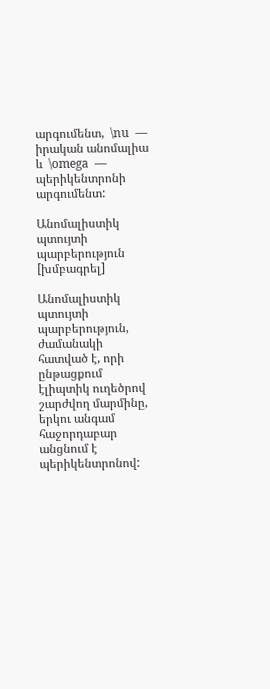արգումենտ,  \nu  — իրական անոմալիա և  \omega  — պերիկենտրոնի արգումենտ:

Անոմալիստիկ պտույտի պարբերություն [խմբագրել]

Անոմալիստիկ պտույտի պարբերություն, ժամանակի հատված է, որի ընթացքում էլիպտիկ ուղեծրով շարժվող մարմինը, երկու անգամ հաջորդաբար անցնում է պերիկենտրոնով: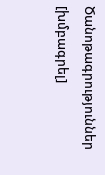Ծանոթագրություններ [խմբագրել]